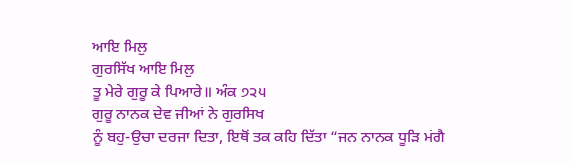ਆਇ ਮਿਲੁ
ਗੁਰਸਿੱਖ ਆਇ ਮਿਲੁ
ਤੂ ਮੇਰੇ ਗੁਰੂ ਕੇ ਪਿਆਰੇ॥ ਅੰਕ ੭੨੫
ਗੁਰੂ ਨਾਨਕ ਦੇਵ ਜੀਆਂ ਨੇ ਗੁਰਸਿਖ
ਨੂੰ ਬਹੁ-ਉਚਾ ਦਰਜਾ ਦਿਤਾ, ਇਥੋਂ ਤਕ ਕਹਿ ਦਿੱਤਾ “ਜਨ ਨਾਨਕ ਧੂੜਿ ਮਂਗੈ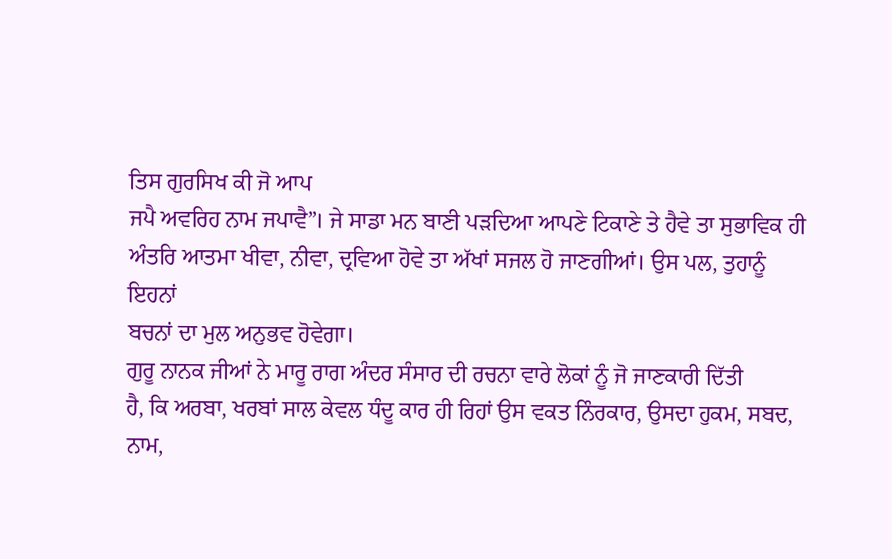ਤਿਸ ਗੁਰਸਿਖ ਕੀ ਜੋ ਆਪ
ਜਪੈ ਅਵਰਿਹ ਨਾਮ ਜਪਾਵੈ”। ਜੇ ਸਾਡਾ ਮਨ ਬਾਣੀ ਪੜਦਿਆ ਆਪਣੇ ਟਿਕਾਣੇ ਤੇ ਹੈਵੇ ਤਾ ਸੁਭਾਵਿਕ ਹੀ
ਅੰਤਰਿ ਆਤਮਾ ਖੀਵਾ, ਨੀਵਾ, ਦ੍ਰਵਿਆ ਹੋਵੇ ਤਾ ਅੱਖਾਂ ਸਜਲ ਹੋ ਜਾਣਗੀਆਂ। ਉਸ ਪਲ, ਤੁਹਾਨੂੰ ਇਹਨਾਂ
ਬਚਨਾਂ ਦਾ ਮੁਲ ਅਨੁਭਵ ਹੋਵੇਗਾ।
ਗੁਰੂ ਨਾਨਕ ਜੀਆਂ ਨੇ ਮਾਰੂ ਰਾਗ ਅੰਦਰ ਸੰਸਾਰ ਦੀ ਰਚਨਾ ਵਾਰੇ ਲੋਕਾਂ ਨੂੰ ਜੋ ਜਾਣਕਾਰੀ ਦਿੱਤੀ
ਹੈ, ਕਿ ਅਰਬਾ, ਖਰਬਾਂ ਸਾਲ ਕੇਵਲ ਧੰਦੂ ਕਾਰ ਹੀ ਰਿਹਾਂ ਉਸ ਵਕਤ ਨਿੰਰਕਾਰ, ਉਸਦਾ ਹੁਕਮ, ਸਬਦ,
ਨਾਮ,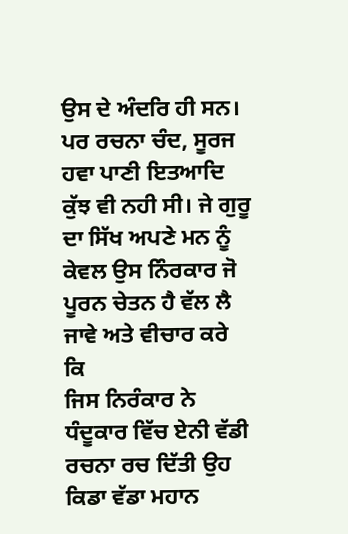ਉਸ ਦੇ ਅੰਦਰਿ ਹੀ ਸਨ। ਪਰ ਰਚਨਾ ਚੰਦ, ਸੂਰਜ ਹਵਾ ਪਾਣੀ ਇਤਆਦਿ ਕੁੱਝ ਵੀ ਨਹੀ ਸੀ। ਜੇ ਗੁਰੂ
ਦਾ ਸਿੱਖ ਅਪਣੇ ਮਨ ਨੂੰ ਕੇਵਲ ਉਸ ਨਿੰਰਕਾਰ ਜੋ ਪੂਰਨ ਚੇਤਨ ਹੈ ਵੱਲ ਲੈ ਜਾਵੇ ਅਤੇ ਵੀਚਾਰ ਕਰੇ ਕਿ
ਜਿਸ ਨਿਰੰਕਾਰ ਨੇ ਧੰਦੂਕਾਰ ਵਿੱਚ ਏਨੀ ਵੱਡੀ ਰਚਨਾ ਰਚ ਦਿੱਤੀ ਉਹ ਕਿਡਾ ਵੱਡਾ ਮਹਾਨ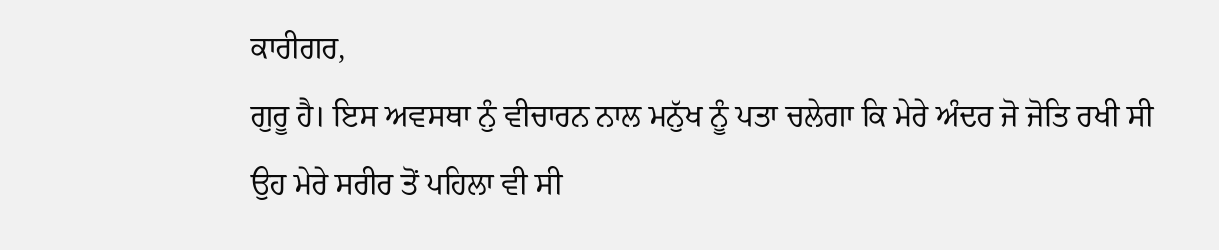ਕਾਰੀਗਰ,
ਗੁਰੂ ਹੈ। ਇਸ ਅਵਸਥਾ ਨੁੰ ਵੀਚਾਰਨ ਨਾਲ ਮਨੁੱਖ ਨੂੰ ਪਤਾ ਚਲੇਗਾ ਕਿ ਮੇਰੇ ਅੰਦਰ ਜੋ ਜੋਤਿ ਰਖੀ ਸੀ
ਉਹ ਮੇਰੇ ਸਰੀਰ ਤੋਂ ਪਹਿਲਾ ਵੀ ਸੀ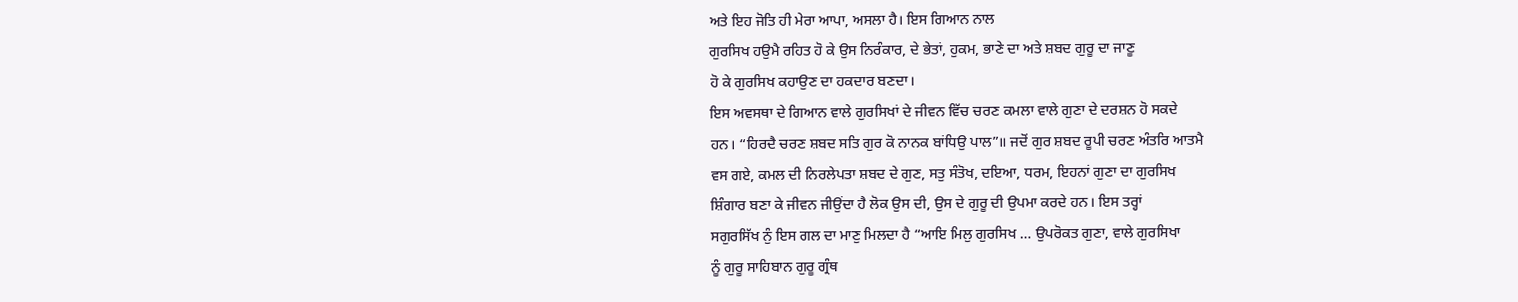ਅਤੇ ਇਹ ਜੋਤਿ ਹੀ ਮੇਰਾ ਆਪਾ, ਅਸਲਾ ਹੈ। ਇਸ ਗਿਆਨ ਨਾਲ
ਗੁਰਸਿਖ ਹਉਮੈ ਰਹਿਤ ਹੋ ਕੇ ਉਸ ਨਿਰੰਕਾਰ, ਦੇ ਭੇਤਾਂ, ਹੁਕਮ, ਭਾਣੇ ਦਾ ਅਤੇ ਸ਼ਬਦ ਗੁਰੂ ਦਾ ਜਾਣੂ
ਹੋ ਕੇ ਗੁਰਸਿਖ ਕਹਾਉਣ ਦਾ ਹਕਦਾਰ ਬਣਦਾ।
ਇਸ ਅਵਸਥਾ ਦੇ ਗਿਆਨ ਵਾਲੇ ਗੁਰਸਿਖਾਂ ਦੇ ਜੀਵਨ ਵਿੱਚ ਚਰਣ ਕਮਲਾ ਵਾਲੇ ਗੁਣਾ ਦੇ ਦਰਸ਼ਨ ਹੋ ਸਕਦੇ
ਹਨ। “ਹਿਰਦੈ ਚਰਣ ਸ਼ਬਦ ਸਤਿ ਗੁਰ ਕੋ ਨਾਨਕ ਬਾਂਧਿਉ ਪਾਲ”॥ ਜਦੋਂ ਗੁਰ ਸ਼ਬਦ ਰੂਪੀ ਚਰਣ ਅੰਤਰਿ ਆਤਮੈ
ਵਸ ਗਏ, ਕਮਲ ਦੀ ਨਿਰਲੇਪਤਾ ਸ਼ਬਦ ਦੇ ਗੁਣ, ਸਤੁ ਸੰਤੋਖ, ਦਇਆ, ਧਰਮ, ਇਹਨਾਂ ਗੁਣਾ ਦਾ ਗੁਰਸਿਖ
ਸ਼ਿੰਗਾਰ ਬਣਾ ਕੇ ਜੀਵਨ ਜੀਉਂਦਾ ਹੈ ਲੋਕ ਉਸ ਦੀ, ਉਸ ਦੇ ਗੁਰੂ ਦੀ ਉਪਮਾ ਕਰਦੇ ਹਨ। ਇਸ ਤਰ੍ਹਾਂ
ਸਗੁਰਸਿੱਖ ਨੁੰ ਇਸ ਗਲ ਦਾ ਮਾਣੁ ਮਿਲਦਾ ਹੈ “ਆਇ ਮਿਲੁ ਗੁਰਸਿਖ … ਉਪਰੋਕਤ ਗੁਣਾ, ਵਾਲੇ ਗੁਰਸਿਖਾ
ਨੂੰ ਗੁਰੂ ਸਾਹਿਬਾਨ ਗੁਰੂ ਗ੍ਰੰਥ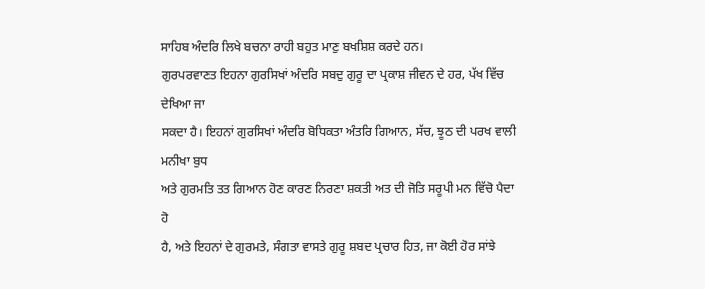ਸਾਹਿਬ ਅੰਦਰਿ ਲਿਖੇ ਬਚਨਾ ਰਾਹੀ ਬਹੁਤ ਮਾਣੁ ਬਖਸ਼ਿਸ਼ ਕਰਦੇ ਹਨ।
ਗੁਰਪਰਵਾਣਤ ਇਹਨਾ ਗੁਰਸਿਖਾਂ ਅੰਦਰਿ ਸਬਦੁ ਗੁਰੂ ਦਾ ਪ੍ਰਕਾਸ਼ ਜੀਵਨ ਦੇ ਹਰ, ਪੱਖ ਵਿੱਚ ਦੇਖਿਆ ਜਾ
ਸਕਦਾ ਹੈ। ਇਹਨਾਂ ਗੁਰਸਿਖਾਂ ਅੰਦਰਿ ਬੋਧਿਕਤਾ ਅੰਤਰਿ ਗਿਆਨ, ਸੱਚ, ਝੂਠ ਦੀ ਪਰਖ ਵਾਲੀ ਮਨੀਖਾ ਬੁਧ
ਅਤੇ ਗੁਰਮਤਿ ਤਤ ਗਿਆਨ ਹੋਣ ਕਾਰਣ ਨਿਰਣਾ ਸ਼ਕਤੀ ਅਤ ਦੀ ਜੋਤਿ ਸਰੂਪੀ ਮਨ ਵਿੱਚੋ ਪੈਦਾ ਹੋ
ਹੈ, ਅਤੇ ਇਹਨਾਂ ਦੇ ਗੁਰਮਤੇ, ਸੰਗਤਾ ਵਾਸਤੇ ਗੁਰੂ ਸ਼ਬਦ ਪ੍ਰਚਾਰ ਹਿਤ, ਜਾ ਕੋਈ ਹੋਰ ਸਾਂਝੇ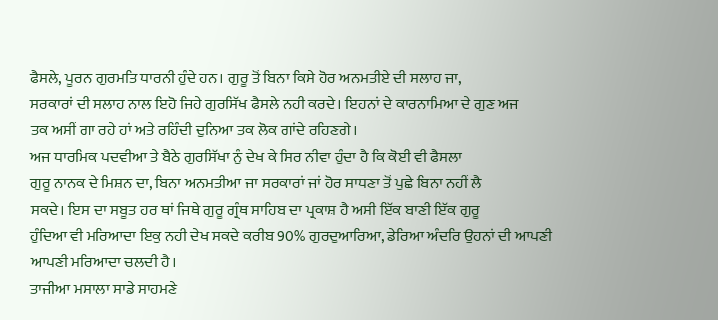ਫੈਸਲੇ, ਪੂਰਨ ਗੁਰਮਤਿ ਧਾਰਨੀ ਹੁੰਦੇ ਹਨ। ਗੁਰੂ ਤੋਂ ਬਿਨਾ ਕਿਸੇ ਹੋਰ ਅਨਮਤੀਏ ਦੀ ਸਲਾਹ ਜਾ,
ਸਰਕਾਰਾਂ ਦੀ ਸਲਾਹ ਨਾਲ ਇਹੋ ਜਿਹੇ ਗੁਰਸਿੱਖ ਫੈਸਲੇ ਨਹੀ ਕਰਦੇ। ਇਹਨਾਂ ਦੇ ਕਾਰਨਾਮਿਆ ਦੇ ਗੁਣ ਅਜ
ਤਕ ਅਸੀਂ ਗਾ ਰਹੇ ਹਾਂ ਅਤੇ ਰਹਿੰਦੀ ਦੁਨਿਆ ਤਕ ਲੋਕ ਗਾਂਦੇ ਰਹਿਣਗੇ।
ਅਜ ਧਾਰਮਿਕ ਪਦਵੀਆ ਤੇ ਬੈਠੇ ਗੁਰਸਿੱਖਾ ਨੁੰ ਦੇਖ ਕੇ ਸਿਰ ਨੀਵਾ ਹੁੰਦਾ ਹੈ ਕਿ ਕੋਈ ਵੀ ਫੈਸਲਾ
ਗੁਰੂ ਨਾਨਕ ਦੇ ਮਿਸ਼ਨ ਦਾ, ਬਿਨਾ ਅਨਮਤੀਆ ਜਾ ਸਰਕਾਰਾਂ ਜਾਂ ਹੋਰ ਸਾਧਣਾ ਤੋਂ ਪੁਛੇ ਬਿਨਾ ਨਹੀਂ ਲੈ
ਸਕਦੇ। ਇਸ ਦਾ ਸਬੂਤ ਹਰ ਥਾਂ ਜਿਥੇ ਗੁਰੂ ਗ੍ਰੰਥ ਸਾਹਿਬ ਦਾ ਪ੍ਰਕਾਸ਼ ਹੈ ਅਸੀ ਇੱਕ ਬਾਣੀ ਇੱਕ ਗੁਰੂ
ਹੁੰਦਿਆ ਵੀ ਮਰਿਆਦਾ ਇਕੁ ਨਹੀ ਦੇਖ ਸਕਦੇ ਕਰੀਬ 90% ਗੁਰਦੁਆਰਿਆ, ਡੇਰਿਆ ਅੰਦਰਿ ਉਹਨਾਂ ਦੀ ਆਪਣੀ
ਆਪਣੀ ਮਰਿਆਦਾ ਚਲਦੀ ਹੈ।
ਤਾਜੀਆ ਮਸਾਲਾ ਸਾਡੇ ਸਾਹਮਣੇ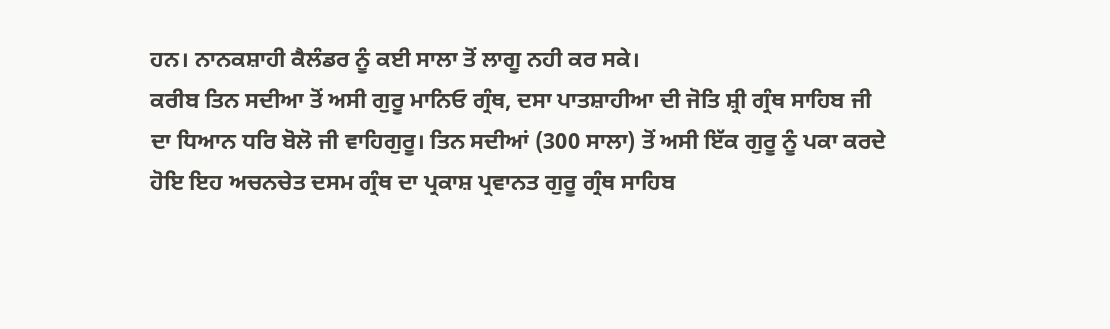ਹਨ। ਨਾਨਕਸ਼ਾਹੀ ਕੈਲੰਡਰ ਨੂੰ ਕਈ ਸਾਲਾ ਤੋਂ ਲਾਗੂ ਨਹੀ ਕਰ ਸਕੇ।
ਕਰੀਬ ਤਿਨ ਸਦੀਆ ਤੋਂ ਅਸੀ ਗੁਰੂ ਮਾਨਿਓ ਗ੍ਰੰਥ, ਦਸਾ ਪਾਤਸ਼ਾਹੀਆ ਦੀ ਜੋਤਿ ਸ਼੍ਰੀ ਗ੍ਰੰਥ ਸਾਹਿਬ ਜੀ
ਦਾ ਧਿਆਨ ਧਰਿ ਬੋਲੋ ਜੀ ਵਾਹਿਗੁਰੂ। ਤਿਨ ਸਦੀਆਂ (300 ਸਾਲਾ) ਤੋਂ ਅਸੀ ਇੱਕ ਗੁਰੂ ਨੂੰ ਪਕਾ ਕਰਦੇ
ਹੋਇ ਇਹ ਅਚਨਚੇਤ ਦਸਮ ਗ੍ਰੰਥ ਦਾ ਪ੍ਰਕਾਸ਼ ਪ੍ਰਵਾਨਤ ਗੁਰੂ ਗ੍ਰੰਥ ਸਾਹਿਬ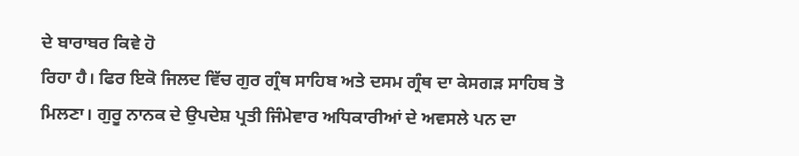ਦੇ ਬਾਰਾਬਰ ਕਿਵੇ ਹੋ
ਰਿਹਾ ਹੈ। ਫਿਰ ਇਕੋ ਜਿਲਦ ਵਿੱਚ ਗੁਰ ਗ੍ਰੰਥ ਸਾਹਿਬ ਅਤੇ ਦਸਮ ਗ੍ਰੰਥ ਦਾ ਕੇਸਗੜ ਸਾਹਿਬ ਤੋ
ਮਿਲਣਾ। ਗੁਰੂ ਨਾਨਕ ਦੇ ਉਪਦੇਸ਼ ਪ੍ਰਤੀ ਜਿੰਮੇਵਾਰ ਅਧਿਕਾਰੀਆਂ ਦੇ ਅਵਸਲੇ ਪਨ ਦਾ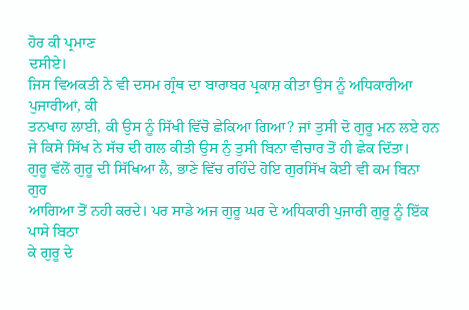ਹੋਰ ਕੀ ਪ੍ਰਮਾਣ
ਦਸੀਏ।
ਜਿਸ ਵਿਅਕਤੀ ਨੇ ਵੀ ਦਸਮ ਗ੍ਰੰਥ ਦਾ ਬਾਰਾਬਰ ਪ੍ਰਕਾਸ਼ ਕੀਤਾ ਉਸ ਨੂੰ ਅਧਿਕਾਰੀਆ ਪੁਜਾਰੀਆਂ, ਕੀ
ਤਨਖਾਹ ਲਾਈ, ਕੀ ਉਸ ਨੂੰ ਸਿੱਖੀ ਵਿੱਚੋ ਛੇਕਿਆ ਗਿਆ? ਜਾਂ ਤੁਸੀ ਦੋ ਗੁਰੂ ਮਨ ਲਏ ਹਨ
ਜੇ ਕਿਸੇ ਸਿੱਖ ਨੇ ਸੱਚ ਦੀ ਗਲ ਕੀਤੀ ਉਸ ਨੁੰ ਤੁਸੀ ਬਿਨਾ ਵੀਚਾਰ ਤੋਂ ਹੀ ਛੇਕ ਦਿੱਤਾ।
ਗੁਰੂ ਵੱਲੋਂ ਗੁਰੂ ਦੀ ਸਿੱਖਿਆ ਲੈ, ਭਾਣੇ ਵਿੱਚ ਰਹਿੰਦੇ ਹੋਇ ਗੁਰਸਿੱਖ ਕੋਈ ਵੀ ਕਮ ਬਿਨਾ ਗੁਰ
ਆਗਿਆ ਤੋਂ ਨਹੀ ਕਰਦੇ। ਪਰ ਸਾਡੇ ਅਜ ਗੁਰੂ ਘਰ ਦੇ ਅਧਿਕਾਰੀ ਪੁਜਾਰੀ ਗੁਰੂ ਨੂੰ ਇੱਕ ਪਾਸੇ ਬਿਠਾ
ਕੇ ਗੁਰੂ ਦੇ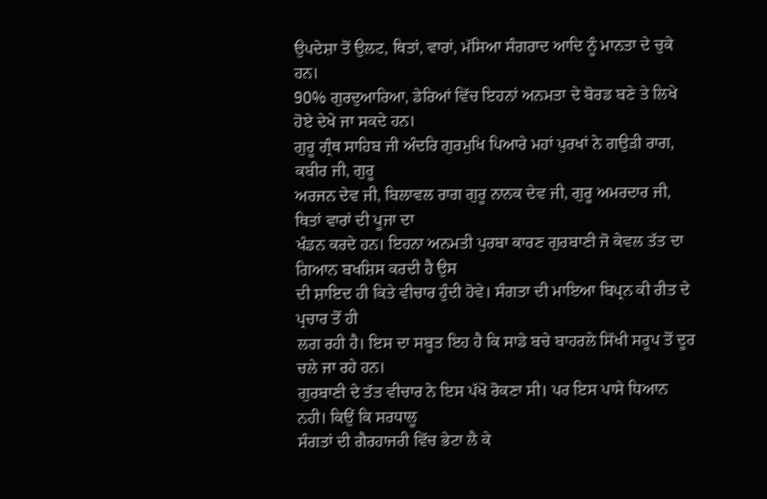ਉਪਦੇਸ਼ਾ ਤੋਂ ਉਲਟ, ਥਿਤਾਂ, ਵਾਰਾਂ, ਮੱਸਿਆ ਸੰਗਰਾਦ ਆਦਿ ਨੂੰ ਮਾਨਤਾ ਦੇ ਚੁਕੇ ਹਨ।
90% ਗੁਰਦੁਆਰਿਆ, ਡੇਰਿਆਂ ਵਿੱਚ ਇਹਨਾਂ ਅਨਮਤਾ ਦੇ ਬੋਰਡ ਬਣੇ ਤੇ ਲਿਖੇ ਹੋਏ ਦੇਖੇ ਜਾ ਸਕਦੇ ਹਨ।
ਗੁਰੂ ਗ੍ਰੰਥ ਸਾਹਿਬ ਜੀ ਅੰਦਰਿ ਗੁਰਮੁਖਿ ਪਿਆਰੇ ਮਹਾਂ ਪੁਰਖਾਂ ਨੇ ਗਉੜੀ ਰਾਗ, ਕਬੀਰ ਜੀ, ਗੁਰੂ
ਅਰਜਨ ਦੇਵ ਜੀ, ਬਿਲਾਵਲ ਰਾਗ ਗੁਰੂ ਨਾਨਕ ਦੇਵ ਜੀ, ਗੁਰੂ ਅਮਰਦਾਰ ਜੀ, ਥਿਤਾਂ ਵਾਰਾਂ ਦੀ ਪੂਜਾ ਦਾ
ਖੰਡਨ ਕਰਦੇ ਹਨ। ਇਹਨਾ ਅਨਮਤੀ ਪੁਰਬਾ ਕਾਰਣ ਗੁਰਬਾਣੀ ਜੋ ਕੇਵਲ ਤੱਤ ਦਾ ਗਿਆਨ ਬਖਸ਼ਿਸ ਕਰਦੀ ਹੈ ਉਸ
ਦੀ ਸ਼ਾਇਦ ਹੀ ਕਿਤੇ ਵੀਚਾਰ ਹੁੰਦੀ ਹੋਵੇ। ਸੰਗਤਾ ਦੀ ਮਾਇਆ ਬਿਪ੍ਰਨ ਕੀ ਰੀਤ ਦੇ ਪ੍ਰਚਾਰ ਤੋਂ ਹੀ
ਲਗ ਰਹੀ ਹੈ। ਇਸ ਦਾ ਸਬੂਤ ਇਹ ਹੈ ਕਿ ਸਾਡੇ ਬਚੇ ਬਾਹਰਲੇ ਸਿੱਖੀ ਸਰੂਪ ਤੋਂ ਦੂਰ ਚਲੇ ਜਾ ਰਹੇ ਹਨ।
ਗੁਰਬਾਣੀ ਦੇ ਤੱਤ ਵੀਚਾਰ ਨੇ ਇਸ ਪੱਖੋ ਰੋਕਣਾ ਸੀ। ਪਰ ਇਸ ਪਾਸੇ ਧਿਆਨ ਨਹੀ। ਕਿਉਂ ਕਿ ਸਰਧਾਲੂ
ਸੰਗਤਾਂ ਦੀ ਗੈਰਹਾਜਰੀ ਵਿੱਚ ਭੇਟਾ ਲੈ ਕੇ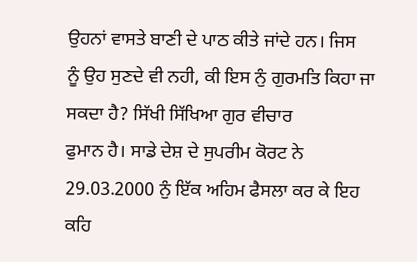ਉਹਨਾਂ ਵਾਸਤੇ ਬਾਣੀ ਦੇ ਪਾਠ ਕੀਤੇ ਜਾਂਦੇ ਹਨ। ਜਿਸ
ਨੂੰ ਉਹ ਸੁਣਦੇ ਵੀ ਨਹੀ, ਕੀ ਇਸ ਨੁੰ ਗੁਰਮਤਿ ਕਿਹਾ ਜਾ ਸਕਦਾ ਹੈ? ਸਿੱਖੀ ਸਿੱਖਿਆ ਗੁਰ ਵੀਚਾਰ
ਫੁਮਾਨ ਹੈ। ਸਾਡੇ ਦੇਸ਼ ਦੇ ਸੁਪਰੀਮ ਕੋਰਟ ਨੇ 29.03.2000 ਨੁੰ ਇੱਕ ਅਹਿਮ ਫੈਸਲਾ ਕਰ ਕੇ ਇਹ ਕਹਿ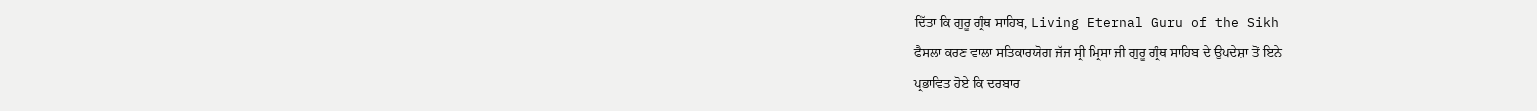ਦਿੱਤਾ ਕਿ ਗੁਰੂ ਗ੍ਰੰਥ ਸਾਹਿਬ, Living Eternal Guru of the Sikh
ਫੈਸਲਾ ਕਰਣ ਵਾਲਾ ਸਤਿਕਾਰਯੋਗ ਜੱਜ ਸ੍ਰੀ ਮ੍ਰਿਸਾ ਜੀ ਗੁਰੂ ਗ੍ਰੰਥ ਸਾਹਿਬ ਦੇ ਉਪਦੇਸ਼ਾ ਤੋਂ ਇਨੇ
ਪ੍ਰਭਾਵਿਤ ਹੋਏ ਕਿ ਦਰਬਾਰ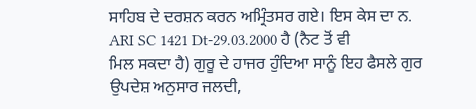ਸਾਹਿਬ ਦੇ ਦਰਸ਼ਨ ਕਰਨ ਅਮ੍ਰਿੰਤਸਰ ਗਏ। ਇਸ ਕੇਸ ਦਾ ਨ.
ARI SC 1421 Dt-29.03.2000 ਹੈ (ਨੈਟ ਤੋਂ ਵੀ
ਮਿਲ ਸਕਦਾ ਹੈ) ਗੁਰੂ ਦੇ ਹਾਜਰ ਹੁੰਦਿਆ ਸਾਨੂੰ ਇਹ ਫੈਸਲੇ ਗੁਰ ਉਪਦੇਸ਼ ਅਨੁਸਾਰ ਜਲਦੀ,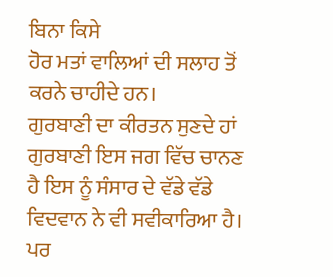ਬਿਨਾ ਕਿਸੇ
ਹੋਰ ਮਤਾਂ ਵਾਲਿਆਂ ਦੀ ਸਲਾਹ ਤੋਂ ਕਰਨੇ ਚਾਹੀਦੇ ਹਨ।
ਗੁਰਬਾਣੀ ਦਾ ਕੀਰਤਨ ਸੁਣਦੇ ਹਾਂ ਗੁਰਬਾਣੀ ਇਸ ਜਗ ਵਿੱਚ ਚਾਨਣ ਹੈ ਇਸ ਨੂੰ ਸੰਸਾਰ ਦੇ ਵੱਡੇ ਵੱਡੇ
ਵਿਦਵਾਨ ਨੇ ਵੀ ਸਵੀਕਾਰਿਆ ਹੈ।
ਪਰ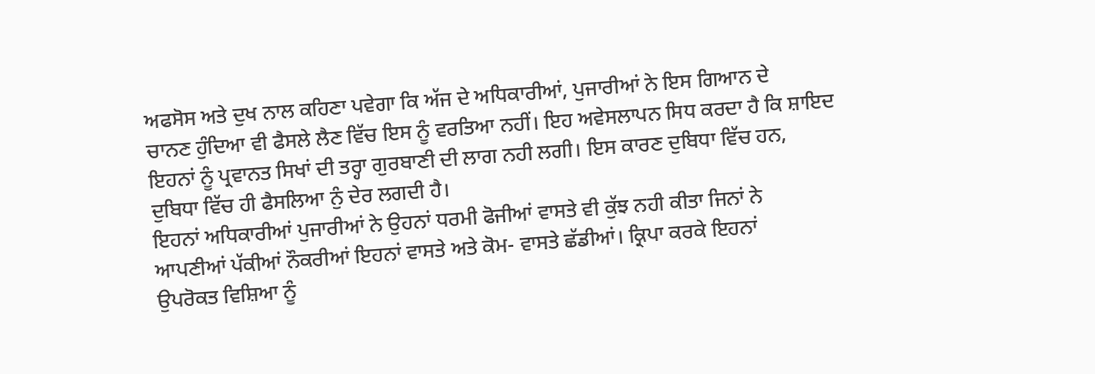ਅਫਸੋਸ ਅਤੇ ਦੁਖ ਨਾਲ ਕਹਿਣਾ ਪਵੇਗਾ ਕਿ ਅੱਜ ਦੇ ਅਧਿਕਾਰੀਆਂ, ਪੁਜਾਰੀਆਂ ਨੇ ਇਸ ਗਿਆਨ ਦੇ
ਚਾਨਣ ਹੁੰਦਿਆ ਵੀ ਫੈਸਲੇ ਲੈਣ ਵਿੱਚ ਇਸ ਨੂੰ ਵਰਤਿਆ ਨਹੀਂ। ਇਹ ਅਵੇਸਲਾਪਨ ਸਿਧ ਕਰਦਾ ਹੈ ਕਿ ਸ਼ਾਇਦ
ਇਹਨਾਂ ਨੂੰ ਪ੍ਰਵਾਨਤ ਸਿਖਾਂ ਦੀ ਤਰ੍ਹਾ ਗੁਰਬਾਣੀ ਦੀ ਲਾਗ ਨਹੀ ਲਗੀ। ਇਸ ਕਾਰਣ ਦੁਬਿਧਾ ਵਿੱਚ ਹਨ,
ਦੁਬਿਧਾ ਵਿੱਚ ਹੀ ਫੈਸਲਿਆ ਨੁੰ ਦੇਰ ਲਗਦੀ ਹੈ।
ਇਹਨਾਂ ਅਧਿਕਾਰੀਆਂ ਪੁਜਾਰੀਆਂ ਨੇ ਉਹਨਾਂ ਧਰਮੀ ਫੋਜੀਆਂ ਵਾਸਤੇ ਵੀ ਕੁੱਝ ਨਹੀ ਕੀਤਾ ਜਿਨਾਂ ਨੇ
ਆਪਣੀਆਂ ਪੱਕੀਆਂ ਨੌਕਰੀਆਂ ਇਹਨਾਂ ਵਾਸਤੇ ਅਤੇ ਕੋਮ- ਵਾਸਤੇ ਛੱਡੀਆਂ। ਕ੍ਰਿਪਾ ਕਰਕੇ ਇਹਨਾਂ
ਉਪਰੋਕਤ ਵਿਸ਼ਿਆ ਨੂੰ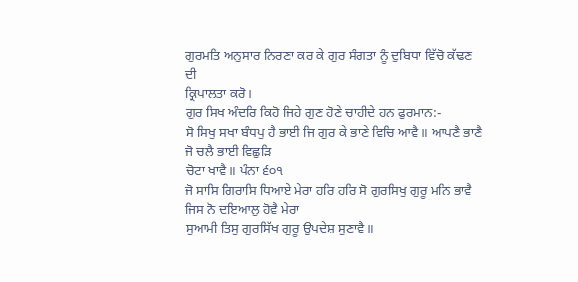ਗੁਰਮਤਿ ਅਨੁਸਾਰ ਨਿਰਣਾ ਕਰ ਕੇ ਗੁਰ ਸੰਗਤਾ ਨੂੰ ਦੁਬਿਧਾ ਵਿੱਚੋ ਕੱਢਣ ਦੀ
ਕ੍ਰਿਪਾਲਤਾ ਕਰੋ।
ਗੁਰ ਸਿਖ ਅੰਦਰਿ ਕਿਹੋ ਜਿਹੇ ਗੁਣ ਹੋਣੇ ਚਾਹੀਦੇ ਹਨ ਫੁਰਮਾਨ:-
ਸੋ ਸਿਖੁ ਸਖਾ ਬੰਧਪੁ ਹੈ ਭਾਈ ਜਿ ਗੁਰ ਕੇ ਭਾਣੇ ਵਿਚਿ ਆਵੈ॥ ਆਪਣੈ ਭਾਣੈ ਜੋ ਚਲੈ ਭਾਈ ਵਿਛੁੜਿ
ਚੋਟਾ ਖਾਵੈ॥ ਪੰਨਾ ੬੦੧
ਜੋ ਸਾਸਿ ਗਿਰਾਸਿ ਧਿਆਏ ਮੇਰਾ ਹਰਿ ਹਰਿ ਸੋ ਗੁਰਸਿਖੁ ਗੁਰੂ ਮਨਿ ਭਾਵੈ ਜਿਸ ਨੋ ਦਇਆਲੁ ਹੋਵੈ ਮੇਰਾ
ਸੁਆਮੀ ਤਿਸੁ ਗੁਰਸਿੱਖ ਗੁਰੂ ਉਪਦੇਸ਼ ਸੁਣਾਵੈ॥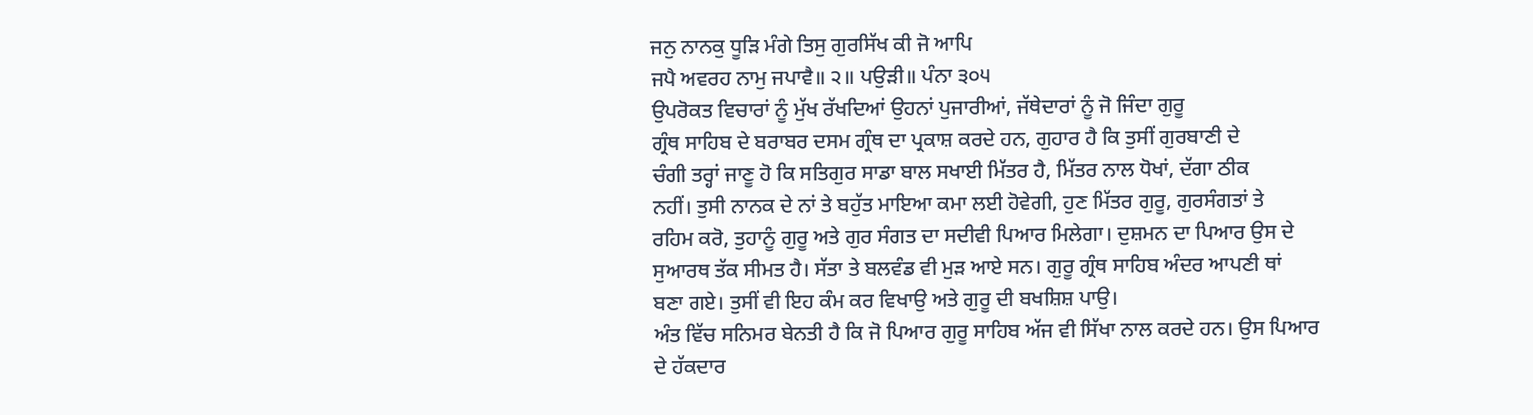ਜਨੁ ਨਾਨਕੁ ਧੂੜਿ ਮੰਗੇ ਤਿਸੁ ਗੁਰਸਿੱਖ ਕੀ ਜੋ ਆਪਿ
ਜਪੈ ਅਵਰਹ ਨਾਮੁ ਜਪਾਵੈ॥ ੨॥ ਪਉੜੀ॥ ਪੰਨਾ ੩੦੫
ਉਪਰੋਕਤ ਵਿਚਾਰਾਂ ਨੂੰ ਮੁੱਖ ਰੱਖਦਿਆਂ ਉਹਨਾਂ ਪੁਜਾਰੀਆਂ, ਜੱਥੇਦਾਰਾਂ ਨੂੰ ਜੋ ਜਿੰਦਾ ਗੁਰੂ
ਗ੍ਰੰਥ ਸਾਹਿਬ ਦੇ ਬਰਾਬਰ ਦਸਮ ਗ੍ਰੰਥ ਦਾ ਪ੍ਰਕਾਸ਼ ਕਰਦੇ ਹਨ, ਗੁਹਾਰ ਹੈ ਕਿ ਤੁਸੀਂ ਗੁਰਬਾਣੀ ਦੇ
ਚੰਗੀ ਤਰ੍ਹਾਂ ਜਾਣੂ ਹੋ ਕਿ ਸਤਿਗੁਰ ਸਾਡਾ ਬਾਲ ਸਖਾਈ ਮਿੱਤਰ ਹੈ, ਮਿੱਤਰ ਨਾਲ ਧੋਖਾਂ, ਦੱਗਾ ਠੀਕ
ਨਹੀਂ। ਤੁਸੀ ਨਾਨਕ ਦੇ ਨਾਂ ਤੇ ਬਹੁੱਤ ਮਾਇਆ ਕਮਾ ਲਈ ਹੋਵੇਗੀ, ਹੁਣ ਮਿੱਤਰ ਗੁਰੂ, ਗੁਰਸੰਗਤਾਂ ਤੇ
ਰਹਿਮ ਕਰੋ, ਤੁਹਾਨੂੰ ਗੁਰੂ ਅਤੇ ਗੁਰ ਸੰਗਤ ਦਾ ਸਦੀਵੀ ਪਿਆਰ ਮਿਲੇਗਾ। ਦੁਸ਼ਮਨ ਦਾ ਪਿਆਰ ਉਸ ਦੇ
ਸੁਆਰਥ ਤੱਕ ਸੀਮਤ ਹੈ। ਸੱਤਾ ਤੇ ਬਲਵੰਡ ਵੀ ਮੁੜ ਆਏ ਸਨ। ਗੁਰੂ ਗ੍ਰੰਥ ਸਾਹਿਬ ਅੰਦਰ ਆਪਣੀ ਥਾਂ
ਬਣਾ ਗਏ। ਤੁਸੀਂ ਵੀ ਇਹ ਕੰਮ ਕਰ ਵਿਖਾਉ ਅਤੇ ਗੁਰੂ ਦੀ ਬਖਸ਼ਿਸ਼ ਪਾਉ।
ਅੰਤ ਵਿੱਚ ਸਨਿਮਰ ਬੇਨਤੀ ਹੈ ਕਿ ਜੋ ਪਿਆਰ ਗੁਰੂ ਸਾਹਿਬ ਅੱਜ ਵੀ ਸਿੱਖਾ ਨਾਲ ਕਰਦੇ ਹਨ। ਉਸ ਪਿਆਰ
ਦੇ ਹੱਕਦਾਰ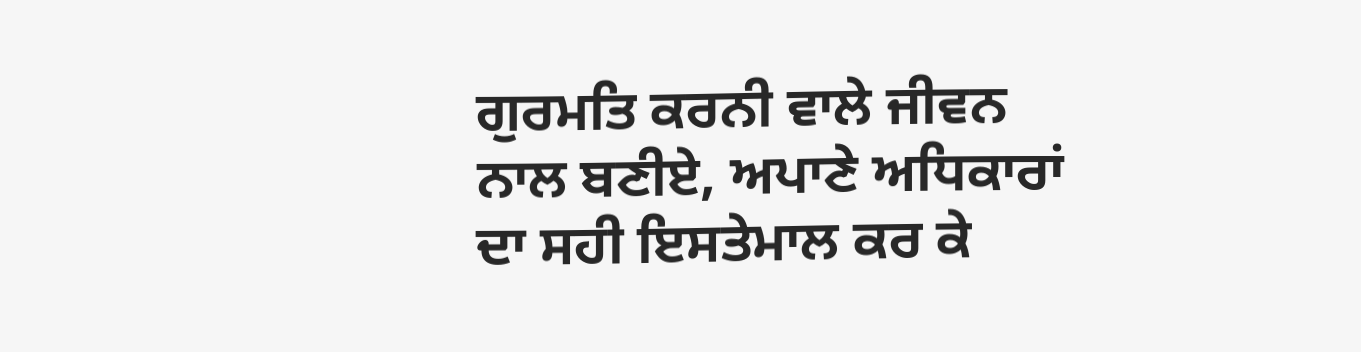ਗੁਰਮਤਿ ਕਰਨੀ ਵਾਲੇ ਜੀਵਨ ਨਾਲ ਬਣੀਏ, ਅਪਾਣੇ ਅਧਿਕਾਰਾਂ ਦਾ ਸਹੀ ਇਸਤੇਮਾਲ ਕਰ ਕੇ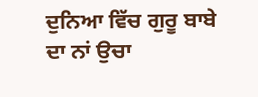ਦੁਨਿਆ ਵਿੱਚ ਗੁਰੂ ਬਾਬੇ ਦਾ ਨਾਂ ਉਚਾ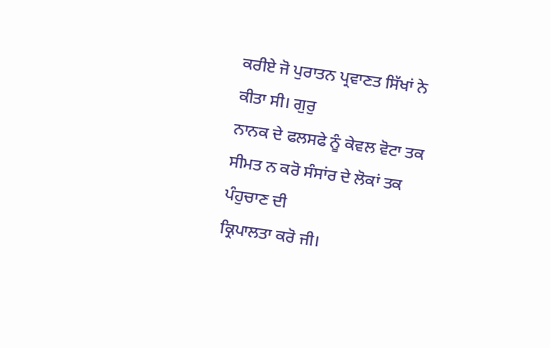ਕਰੀਏ ਜੋ ਪੁਰਾਤਨ ਪ੍ਰਵਾਣਤ ਸਿੱਖਾਂ ਨੇ ਕੀਤਾ ਸੀ। ਗੁਰੁ
ਨਾਨਕ ਦੇ ਫਲਸਫੇ ਨੂੰ ਕੇਵਲ ਵੋਟਾ ਤਕ ਸੀਮਤ ਨ ਕਰੋ ਸੰਸਾਂਰ ਦੇ ਲੋਕਾਂ ਤਕ ਪੰਹੁਚਾਣ ਦੀ
ਕ੍ਰਿਪਾਲਤਾ ਕਰੋ ਜੀ।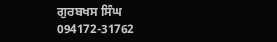ਗੁਰਬਖਸ ਸਿੰਘ
094172-31762